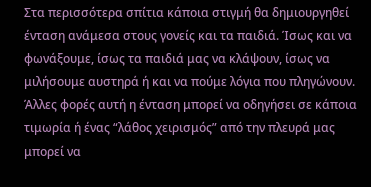Στα περισσότερα σπίτια κάποια στιγμή θα δημιουργηθεί ένταση ανάμεσα στους γονείς και τα παιδιά. Ίσως και να φωνάξουμε, ίσως τα παιδιά μας να κλάψουν, ίσως να μιλήσουμε αυστηρά ή και να πούμε λόγια που πληγώνουν.
Άλλες φορές αυτή η ένταση μπορεί να οδηγήσει σε κάποια τιμωρία ή ένας “λάθος χειρισμός” από την πλευρά μας μπορεί να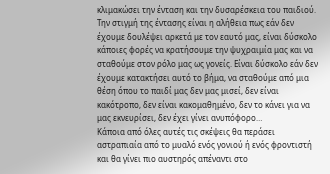κλιμακώσει την ένταση και την δυσαρέσκεια του παιδιού.
Την στιγμή της έντασης είναι η αλήθεια πως εάν δεν έχουμε δουλέψει αρκετά με τον εαυτό μας, είναι δύσκολο κάποιες φορές να κρατήσουμε την ψυχραιμία μας και να σταθούμε στον ρόλο μας ως γονείς. Είναι δύσκολο εάν δεν έχουμε κατακτήσει αυτό το βήμα, να σταθούμε από μια θέση όπου το παιδί μας δεν μας μισεί, δεν είναι κακότροπο, δεν είναι κακομαθημένο, δεν το κάνει για να μας εκνευρίσει, δεν έχει γίνει ανυπόφορο…
Κάποια από όλες αυτές τις σκέψεις θα περάσει αστραπιαία από το μυαλό ενός γονιού ή ενός φροντιστή και θα γίνει πιο αυστηρός απέναντι στο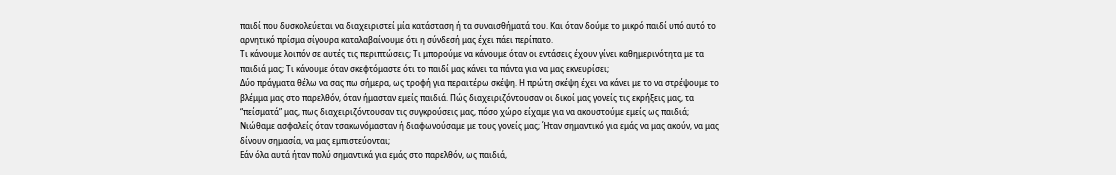παιδί που δυσκολεύεται να διαχειριστεί μία κατάσταση ή τα συναισθήματά του. Και όταν δούμε το μικρό παιδί υπό αυτό το αρνητικό πρίσμα σίγουρα καταλαβαίνουμε ότι η σύνδεσή μας έχει πάει περίπατο.
Τι κάνουμε λοιπόν σε αυτές τις περιπτώσεις; Τι μπορούμε να κάνουμε όταν οι εντάσεις έχουν γίνει καθημερινότητα με τα παιδιά μας; Τι κάνουμε όταν σκεφτόμαστε ότι το παιδί μας κάνει τα πάντα για να μας εκνευρίσει;
Δύο πράγματα θέλω να σας πω σήμερα, ως τροφή για περαιτέρω σκέψη. Η πρώτη σκέψη έχει να κάνει με το να στρέψουμε το βλέμμα μας στο παρελθόν, όταν ήμασταν εμείς παιδιά. Πώς διαχειριζόντουσαν οι δικοί μας γονείς τις εκρήξεις μας, τα “πείσματά” μας, πως διαχειριζόντουσαν τις συγκρούσεις μας, πόσο χώρο είχαμε για να ακουστούμε εμείς ως παιδιά; Νιώθαμε ασφαλείς όταν τσακωνόμασταν ή διαφωνούσαμε με τους γονείς μας; Ήταν σημαντικό για εμάς να μας ακούν, να μας δίνουν σημασία, να μας εμπιστεύονται;
Εάν όλα αυτά ήταν πολύ σημαντικά για εμάς στο παρελθόν, ως παιδιά,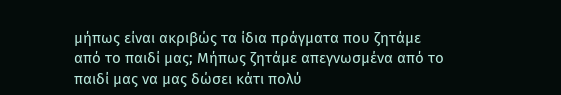μήπως είναι ακριβώς τα ίδια πράγματα που ζητάμε από το παιδί μας; Μήπως ζητάμε απεγνωσμένα από το παιδί μας να μας δώσει κάτι πολύ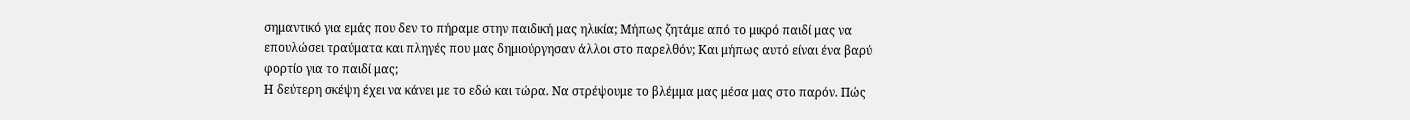σημαντικό για εμάς που δεν το πήραμε στην παιδική μας ηλικία; Μήπως ζητάμε από το μικρό παιδί μας να επουλώσει τραύματα και πληγές που μας δημιούργησαν άλλοι στο παρελθόν; Και μήπως αυτό είναι ένα βαρύ φορτίο για το παιδί μας;
Η δεύτερη σκέψη έχει να κάνει με το εδώ και τώρα. Να στρέψουμε το βλέμμα μας μέσα μας στο παρόν. Πώς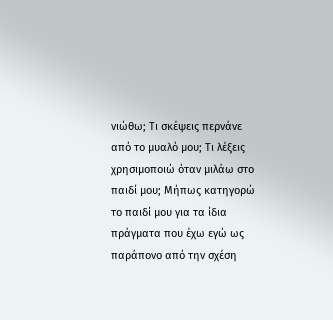νιώθω; Τι σκέψεις περνάνε από το μυαλό μου; Τι λέξεις χρησιμοποιώ όταν μιλάω στο παιδί μου; Μήπως κατηγορώ το παιδί μου για τα ίδια πράγματα που έχω εγώ ως παράπονο από την σχέση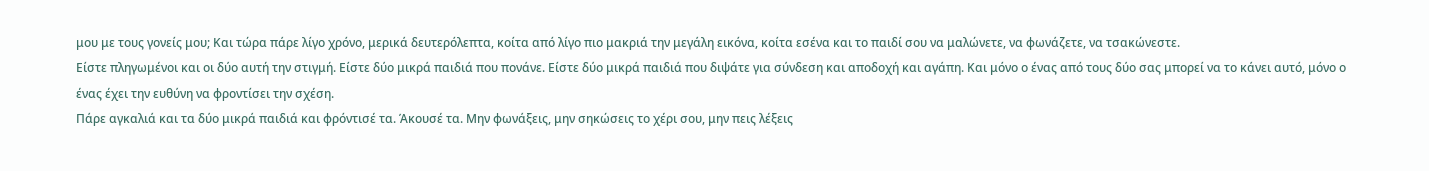μου με τους γονείς μου; Και τώρα πάρε λίγο χρόνο, μερικά δευτερόλεπτα, κοίτα από λίγο πιο μακριά την μεγάλη εικόνα, κοίτα εσένα και το παιδί σου να μαλώνετε, να φωνάζετε, να τσακώνεστε.
Είστε πληγωμένοι και οι δύο αυτή την στιγμή. Είστε δύο μικρά παιδιά που πονάνε. Είστε δύο μικρά παιδιά που διψάτε για σύνδεση και αποδοχή και αγάπη. Και μόνο ο ένας από τους δύο σας μπορεί να το κάνει αυτό, μόνο ο ένας έχει την ευθύνη να φροντίσει την σχέση.
Πάρε αγκαλιά και τα δύο μικρά παιδιά και φρόντισέ τα. Άκουσέ τα. Μην φωνάξεις, μην σηκώσεις το χέρι σου, μην πεις λέξεις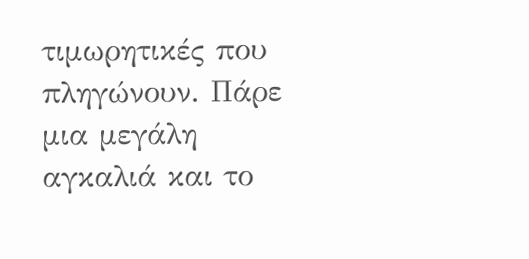τιμωρητικές που πληγώνουν. Πάρε μια μεγάλη αγκαλιά και το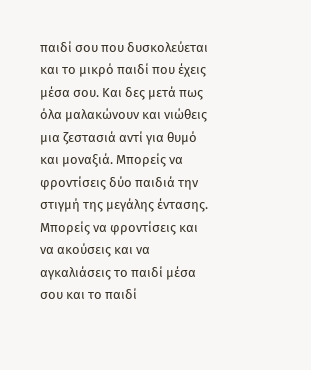παιδί σου που δυσκολεύεται και το μικρό παιδί που έχεις μέσα σου. Και δες μετά πως όλα μαλακώνουν και νιώθεις μια ζεστασιά αντί για θυμό και μοναξιά. Μπορείς να φροντίσεις δύο παιδιά την στιγμή της μεγάλης έντασης.
Μπορείς να φροντίσεις και να ακούσεις και να αγκαλιάσεις το παιδί μέσα σου και το παιδί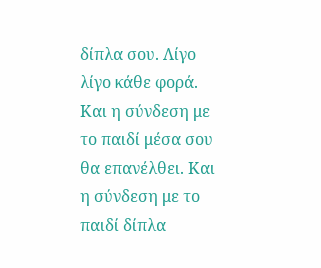δίπλα σου. Λίγο λίγο κάθε φορά. Και η σύνδεση με το παιδί μέσα σου θα επανέλθει. Και η σύνδεση με το παιδί δίπλα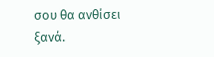σου θα ανθίσει ξανά.